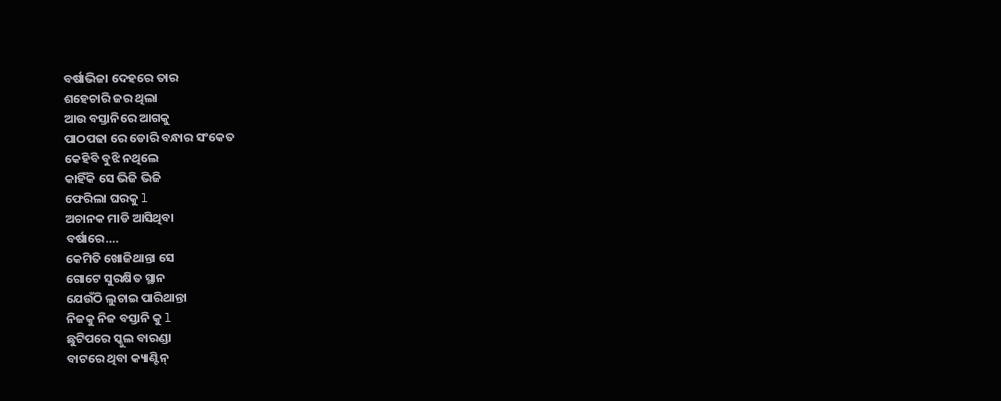ବର୍ଷାଭିଜା ଦେହରେ ତାର
ଶହେଚାରି ଜର ଥିଲା
ଆଉ ବସ୍ତାନିରେ ଆଗକୁ
ପାଠପଢା ରେ ଡୋରି ବନ୍ଧାର ସଂକେତ
କେହିବି ବୁଝି ନଥିଲେ
କାହିଁକି ସେ ଭିଜି ଭିଜି
ଫେରିଲା ଘରକୁ l
ଅଚାନକ ମାଡି ଆସିଥିବା
ବର୍ଷାରେ….
କେମିତି ଖୋଜିଥାନ୍ତା ସେ
ଗୋଟେ ସୁରକ୍ଷିତ ସ୍ଥାନ
ଯେଉଁଠି ଲୁଚାଇ ପାରିଥାନ୍ତା
ନିଜକୁ ନିଜ ବସ୍ତାନି କୁ l
ଛୁଟିପରେ ସ୍କୁଲ ବାରଣ୍ଡା
ବାଟରେ ଥିବା କ୍ୟାଣ୍ଟିନ୍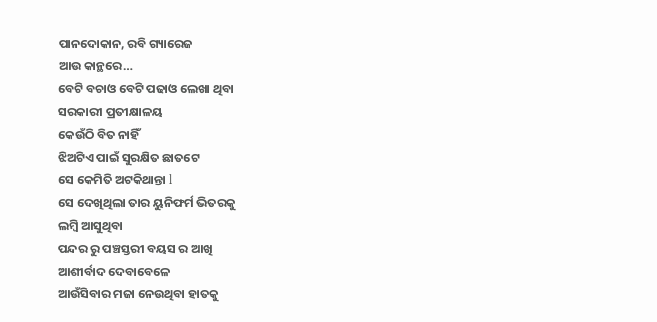ପାନଦୋକାନ, ରବି ଗ୍ୟାରେଜ
ଆଉ କାନ୍ଥରେ…
ବେଟି ବଚାଓ ବେଟି ପଢାଓ ଲେଖା ଥିବା
ସରକାରୀ ପ୍ରତୀକ୍ଷାଳୟ
କେଉଁଠି ବିତ ନାହିଁ
ଝିଅଟିଏ ପାଇଁ ସୁରକ୍ଷିତ ଛାତଟେ
ସେ କେମିତି ଅଟକିଥାନ୍ତା l
ସେ ଦେଖିଥିଲା ତାର ୟୁନିଫର୍ମ ଭିତରକୁ
ଲମ୍ବି ଆସୁଥିବା
ପନ୍ଦର ରୁ ପଞ୍ଚସ୍ତରୀ ବୟସ ର ଆଖି
ଆଶୀର୍ବାଦ ଦେବାବେଳେ
ଆଉଁସିବାର ମଜା ନେଉଥିବା ହାତକୁ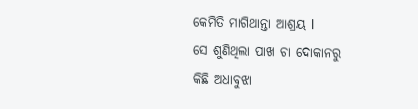କେମିତି ମାଗିଥାନ୍ତା ଆଶ୍ରୟ l
ସେ ଶୁଣିଥିଲା ପାଖ ଚା ଦୋକାନରୁ
କିଛି ଅଧାବୁଝା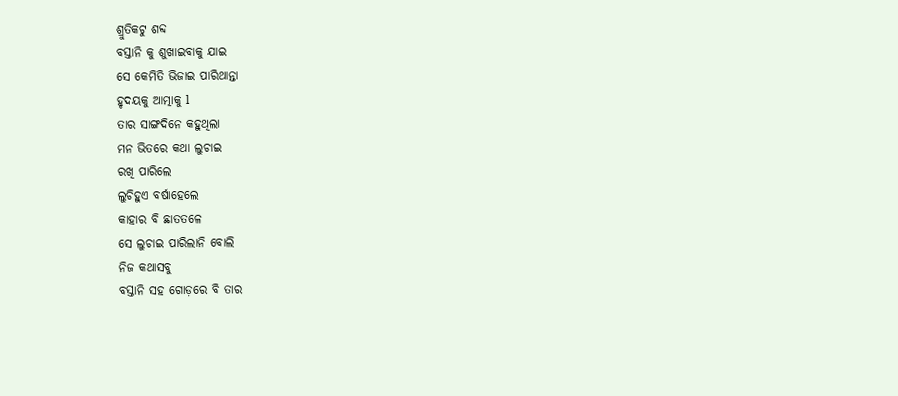ଶ୍ରୁତିକଟୁ ଶବ୍ଦ
ବସ୍ତାନି କୁ ଶୁଖାଇବାକୁ ଯାଇ
ସେ କେମିତି ଭିଜାଇ ପାରିଥାନ୍ତା
ହୃଦୟକୁ ଆତ୍ମାକୁ l
ତାର ସାଙ୍ଗଦିନେ କହୁଥିଲା
ମନ ଭିତରେ କଥା ଲୁଚାଇ
ରଖି ପାରିଲେ
ଲୁଚିହୁଏ ବର୍ଷାହେଲେ
କାହାର ବି ଛାତତଳେ
ସେ ଲୁଚାଇ ପାରିଲାନି ବୋଲି
ନିଜ କଥାସବୁ
ବସ୍ତାନି ସହ ଗୋଡ଼ରେ ବି ତାର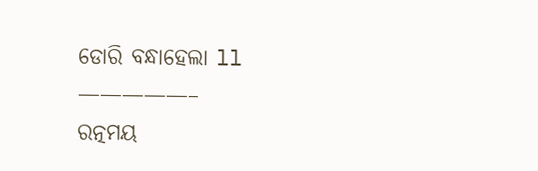ଡୋରି ବନ୍ଧାହେଲା ll
—————–
ରତ୍ନମୟ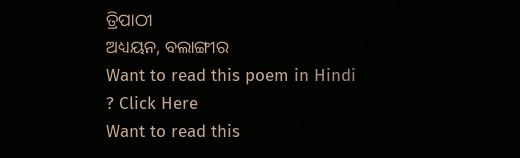ତ୍ରିପାଠୀ
ଅଧ୍ୟୟନ, ବଲାଙ୍ଗୀର
Want to read this poem in Hindi ? Click Here
Want to read this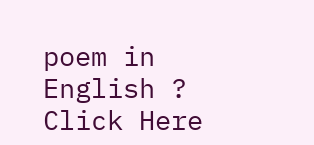poem in English ? Click Here